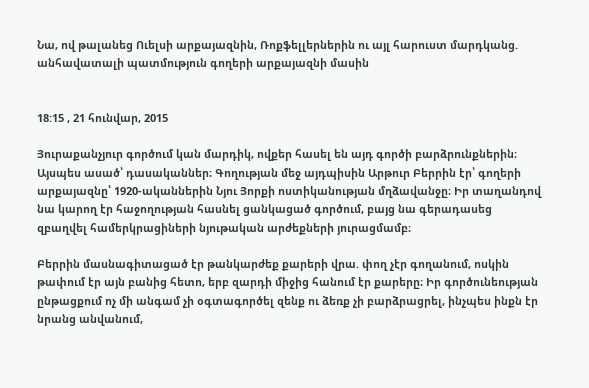Նա, ով թալանեց Ուելսի արքայազնին, Ռոքֆելլերներին ու այլ հարուստ մարդկանց. անհավատալի պատմություն գողերի արքայազնի մասին


18:15 , 21 հունվար, 2015

Յուրաքանչյուր գործում կան մարդիկ, ովքեր հասել են այդ գործի բարձրունքներին։ Այսպես ասած՝ դասականներ։ Գողության մեջ այդպիսին Արթուր Բերրին էր՝ գողերի արքայազնը՝ 1920-ականներին Նյու Յորքի ոստիկանության մղձավանջը։ Իր տաղանդով նա կարող էր հաջողության հասնել ցանկացած գործում, բայց նա գերադասեց զբաղվել համերկրացիների նյութական արժեքների յուրացմամբ։

Բերրին մասնագիտացած էր թանկարժեք քարերի վրա. փող չէր գողանում, ոսկին թափում էր այն բանից հետո, երբ զարդի միջից հանում էր քարերը։ Իր գործունեության ընթացքում ոչ մի անգամ չի օգտագործել զենք ու ձեռք չի բարձրացրել, ինչպես ինքն էր նրանց անվանում,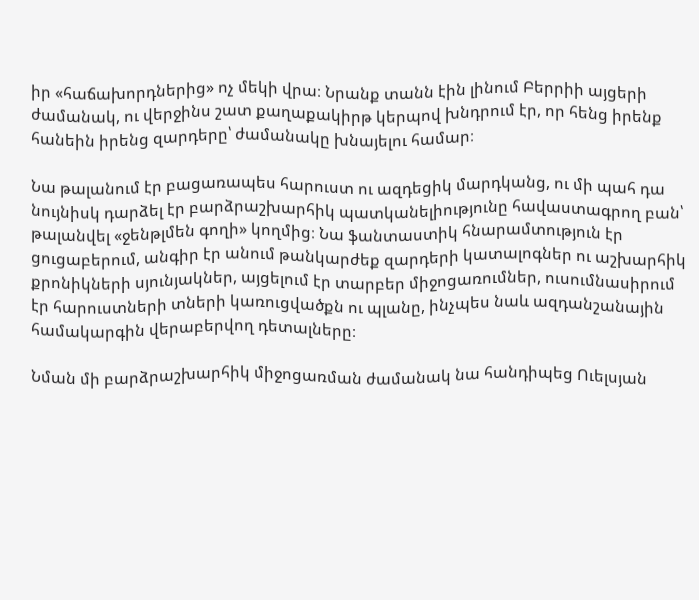իր «հաճախորդներից» ոչ մեկի վրա։ Նրանք տանն էին լինում Բերրիի այցերի ժամանակ, ու վերջինս շատ քաղաքակիրթ կերպով խնդրում էր, որ հենց իրենք հանեին իրենց զարդերը՝ ժամանակը խնայելու համար։

Նա թալանում էր բացառապես հարուստ ու ազդեցիկ մարդկանց, ու մի պահ դա նույնիսկ դարձել էր բարձրաշխարհիկ պատկանելիությունը հավաստագրող բան՝ թալանվել «ջենթլմեն գողի» կողմից։ Նա ֆանտաստիկ հնարամտություն էր ցուցաբերում, անգիր էր անում թանկարժեք զարդերի կատալոգներ ու աշխարհիկ քրոնիկների սյունյակներ, այցելում էր տարբեր միջոցառումներ, ուսումնասիրում էր հարուստների տների կառուցվածքն ու պլանը, ինչպես նաև ազդանշանային համակարգին վերաբերվող դետալները։

Նման մի բարձրաշխարհիկ միջոցառման ժամանակ նա հանդիպեց Ուելսյան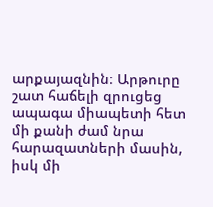արքայազնին։ Արթուրը շատ հաճելի զրուցեց ապագա միապետի հետ մի քանի ժամ նրա հարազատների մասին, իսկ մի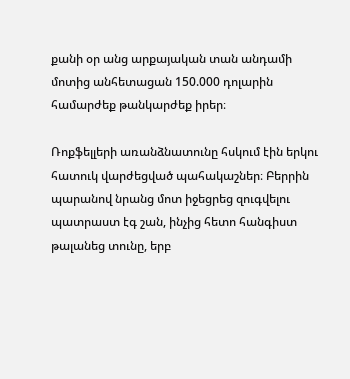քանի օր անց արքայական տան անդամի մոտից անհետացան 150.000 դոլարին համարժեք թանկարժեք իրեր։

Ռոքֆելլերի առանձնատունը հսկում էին երկու հատուկ վարժեցված պահակաշներ։ Բերրին պարանով նրանց մոտ իջեցրեց զուգվելու պատրաստ էգ շան, ինչից հետո հանգիստ թալանեց տունը, երբ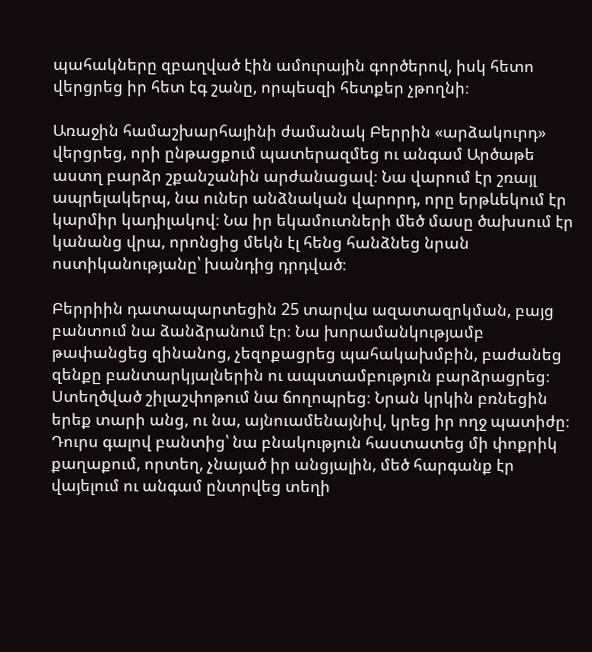պահակները զբաղված էին ամուրային գործերով, իսկ հետո վերցրեց իր հետ էգ շանը, որպեսզի հետքեր չթողնի։

Առաջին համաշխարհայինի ժամանակ Բերրին «արձակուրդ» վերցրեց, որի ընթացքում պատերազմեց ու անգամ Արծաթե աստղ բարձր շքանշանին արժանացավ։ Նա վարում էր շռայլ ապրելակերպ, նա ուներ անձնական վարորդ, որը երթևեկում էր կարմիր կադիլակով։ Նա իր եկամուտների մեծ մասը ծախսում էր կանանց վրա, որոնցից մեկն էլ հենց հանձնեց նրան ոստիկանությանը՝ խանդից դրդված։

Բերրիին դատապարտեցին 25 տարվա ազատազրկման, բայց բանտում նա ձանձրանում էր։ Նա խորամանկությամբ թափանցեց զինանոց, չեզոքացրեց պահակախմբին, բաժանեց զենքը բանտարկյալներին ու ապստամբություն բարձրացրեց։ Ստեղծված շիլաշփոթում նա ճողոպրեց։ Նրան կրկին բռնեցին երեք տարի անց, ու նա, այնուամենայնիվ, կրեց իր ողջ պատիժը։ Դուրս գալով բանտից՝ նա բնակություն հաստատեց մի փոքրիկ քաղաքում, որտեղ, չնայած իր անցյալին, մեծ հարգանք էր վայելում ու անգամ ընտրվեց տեղի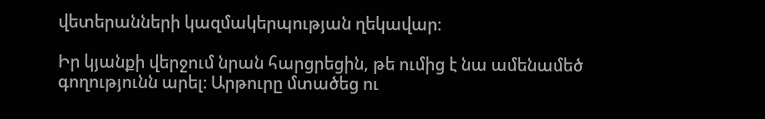վետերանների կազմակերպության ղեկավար։

Իր կյանքի վերջում նրան հարցրեցին, թե ումից է նա ամենամեծ գողությունն արել։ Արթուրը մտածեց ու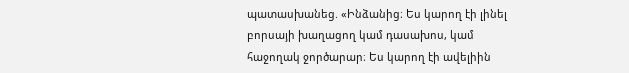պատասխանեց. «Ինձանից։ Ես կարող էի լինել բորսայի խաղացող կամ դասախոս, կամ հաջողակ ջործարար։ Ես կարող էի ավելիին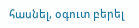հասնել, օգուտ բերել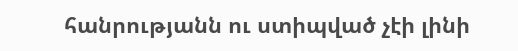հանրությանն ու ստիպված չէի լինի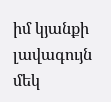իմ կյանքի լավագույն մեկ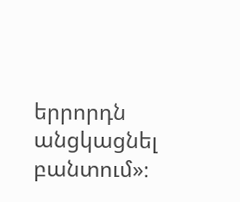երրորդն անցկացնել բանտում»։